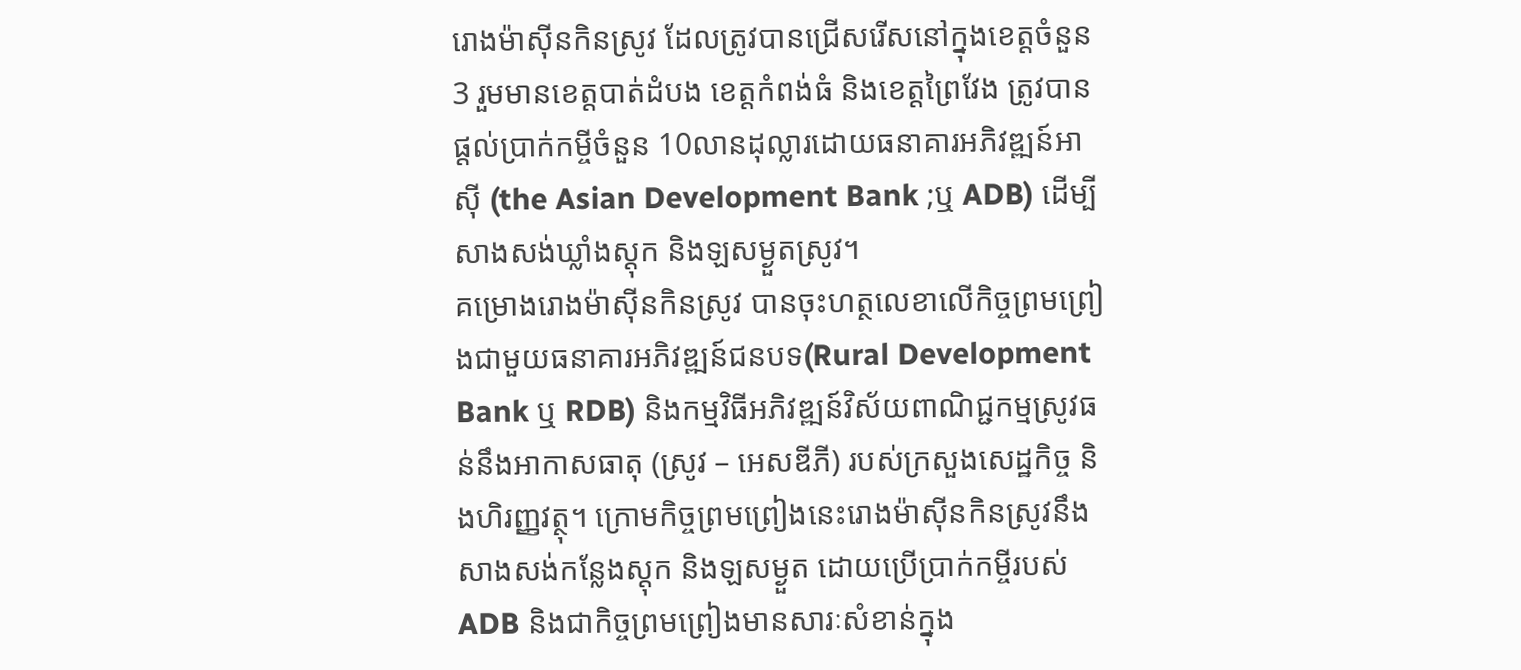រោងម៉ាស៊ីនកិនស្រូវ ដែលត្រូវបានជ្រើសរើសនៅក្នុងខេត្តចំនួន3 រួមមានខេត្តបាត់ដំបង ខេត្តកំពង់ធំ និងខេត្តព្រៃវែង ត្រូវបានផ្តល់ប្រាក់កម្ចីចំនួន 10លានដុល្លារដោយធនាគារអភិវឌ្ឍន៍អាស៊ី (the Asian Development Bank ;ឬ ADB) ដើម្បីសាងសង់ឃ្លាំងស្តុក និងឡសម្ងួតស្រូវ។
គម្រោងរោងម៉ាស៊ីនកិនស្រូវ បានចុះហត្ថលេខាលើកិច្ចព្រមព្រៀងជាមួយធនាគារអភិវឌ្ឍន៍ជនបទ(Rural Development Bank ឬ RDB) និងកម្មវិធីអភិវឌ្ឍន៍វិស័យពាណិជ្ជកម្មស្រូវធន់នឹងអាកាសធាតុ (ស្រូវ – អេសឌីភី) របស់ក្រសួងសេដ្ឋកិច្ច និងហិរញ្ញវត្ថុ។ ក្រោមកិច្ចព្រមព្រៀងនេះរោងម៉ាស៊ីនកិនស្រូវនឹងសាងសង់កន្លែងស្តុក និងឡសម្ងួត ដោយប្រើប្រាក់កម្ចីរបស់ ADB និងជាកិច្ចព្រមព្រៀងមានសារៈសំខាន់ក្នុង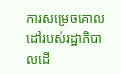ការសម្រេចគោលដៅរបស់រដ្ឋាភិបាលដើ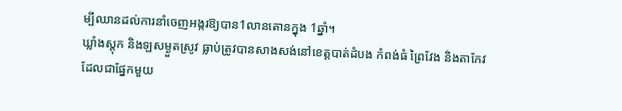ម្បីឈានដល់ការនាំចេញអង្ករឱ្យបាន1លានតោនក្នុង 1ឆ្នាំ។
ឃ្លាំងស្តុក និងឡសម្ងួតស្រូវ ធ្លាប់ត្រូវបានសាងសង់នៅខេត្តបាត់ដំបង កំពង់ធំ ព្រៃវែង និងតាកែវ ដែលជាផ្នែកមួយ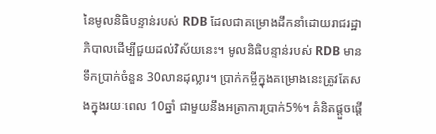នៃមូលនិធិបន្ទាន់របស់ RDB ដែលជាគម្រោងដឹកនាំដោយរាជរដ្ឋាភិបាលដើម្បីជួយដល់វិស័យនេះ។ មូលនិធិបន្ទាន់របស់ RDB មានទឹកប្រាក់ចំនួន 30លានដុល្លារ។ ប្រាក់កម្ចីក្នុងគម្រោងនេះត្រូវតែសងក្នុងរយៈពេល 10ឆ្នាំ ជាមួយនឹងអត្រាការប្រាក់5%។ គំនិតផ្តួចផ្តើ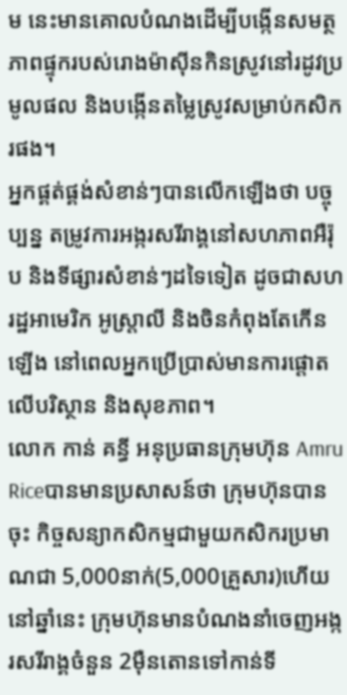ម នេះមានគោលបំណងដើម្បីបង្កើនសមត្ថភាពផ្ទុករបស់រោងម៉ាស៊ីនកិនស្រូវនៅរដូវប្រមូលផល និងបង្កើនតម្លៃស្រូវសម្រាប់កសិករផង។
អ្នកផ្គត់ផ្គង់សំខាន់ៗបានលើកឡើងថា បច្ចុប្បន្ន តម្រូវការអង្ករសរីរាង្គនៅសហភាពអឺរ៉ុប និងទីផ្សារសំខាន់ៗដទៃទៀត ដូចជាសហរដ្ឋអាមេរិក អូស្ត្រាលី និងចិនកំពុងតែកើនឡើង នៅពេលអ្នកប្រើប្រាស់មានការផ្តោតលើបរិស្ថាន និងសុខភាព។
លោក កាន់ គន្ធី អនុប្រធានក្រុមហ៊ុន Amru Riceបានមានប្រសាសន៍ថា ក្រុមហ៊ុនបានចុះ កិច្ចសន្យាកសិកម្មជាមួយកសិករប្រមាណជា 5,000នាក់(5,000គ្រួសារ)ហើយនៅឆ្នាំនេះ ក្រុមហ៊ុនមានបំណងនាំចេញអង្ករសរីរាង្គចំនួន 2ម៉ឺនតោនទៅកាន់ទី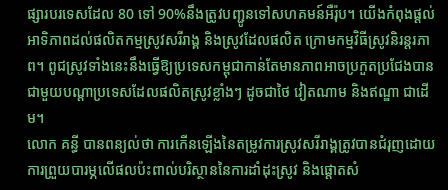ផ្សារបរទេសដែល 80 ទៅ 90%នឹងត្រូវបញ្ជូនទៅសហគមន៍អឺរ៉ុប។ យើងកំពុងផ្តល់អាទិភាពដល់ផលិតកម្មស្រូវសរីរាង្គ និងស្រូវដែលផលិត ក្រោមកម្មវិធីស្រូវនិរន្តរភាព។ ពូជស្រូវទាំងនេះនឹងធ្វើឱ្យប្រទេសកម្ពុជាកាន់តែមានភាពអាចប្រកួតប្រជែងបានជាមួយបណ្តាប្រទេសដែលផលិតស្រូវខ្លាំងៗ ដូចជាថៃ វៀតណាម និងឥណ្ឌា ជាដើម។
លោក គន្ធី បានពន្យល់ថា ការកើនឡើងនៃតម្រូវការស្រូវសរីរាង្គត្រូវបានជំរុញដោយការព្រួយបារម្ភលើផលប៉ះពាល់បរិស្ថាននៃការដាំដុះស្រូវ និងផ្តោតសំ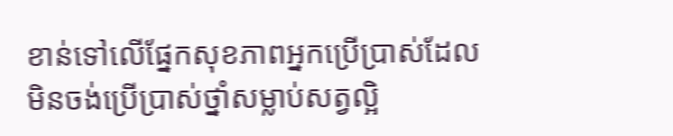ខាន់ទៅលើផ្នែកសុខភាពអ្នកប្រើប្រាស់ដែលមិនចង់ប្រើប្រាស់ថ្នាំសម្លាប់សត្វល្អិ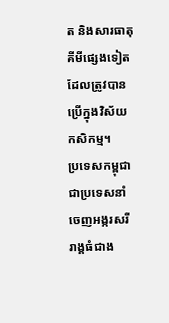ត និងសារធាតុគីមីផ្សេងទៀតដែលត្រូវបានប្រើក្នុងវិស័យកសិកម្ម។
ប្រទេសកម្ពុជា ជាប្រទេសនាំចេញអង្ករសរីរាង្គធំជាង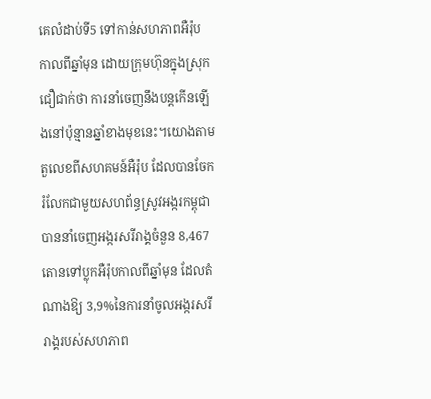គេលំដាប់ទី5 ទៅកាន់សហភាពអឺរ៉ុប កាលពីឆ្នាំមុន ដោយក្រុមហ៊ុនក្នុងស្រុកជឿជាក់ថា ការនាំចេញនឹងបន្តកើនឡើងនៅប៉ុន្មានឆ្នាំខាងមុខនេះ។យោងតាមតួលេខពីសហគមន៍អឺរ៉ុប ដែលបានចែករំលែកជាមួយសហព័ន្ធស្រូវអង្ករកម្ពុជា បាននាំចេញអង្ករសរីរាង្គចំនួន 8,467តោនទៅប្លុកអឺរ៉ុបកាលពីឆ្នាំមុន ដែលតំណាងឱ្យ 3,9%នៃការនាំចូលអង្ករសរីរាង្គរបស់សហភាព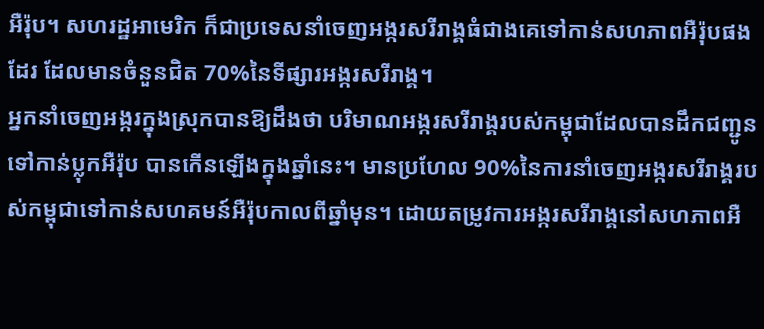អឺរ៉ុប។ សហរដ្ឋអាមេរិក ក៏ជាប្រទេសនាំចេញអង្ករសរីរាង្គធំជាងគេទៅកាន់សហភាពអឺរ៉ុបផងដែរ ដែលមានចំនួនជិត 70%នៃទីផ្សារអង្ករសរីរាង្គ។
អ្នកនាំចេញអង្ករក្នុងស្រុកបានឱ្យដឹងថា បរិមាណអង្ករសរីរាង្គរបស់កម្ពុជាដែលបានដឹកជញ្ជូនទៅកាន់ប្លុកអឺរ៉ុប បានកើនឡើងក្នុងឆ្នាំនេះ។ មានប្រហែល 90%នៃការនាំចេញអង្ករសរីរាង្គរបស់កម្ពុជាទៅកាន់សហគមន៍អឺរ៉ុបកាលពីឆ្នាំមុន។ ដោយតម្រូវការអង្ករសរីរាង្គនៅសហភាពអឺ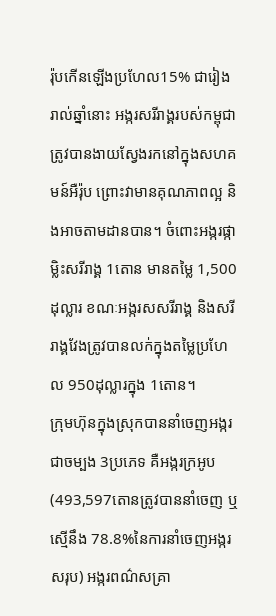រ៉ុបកើនឡើងប្រហែល15% ជារៀងរាល់ឆ្នាំនោះ អង្ករសរីរាង្គរបស់កម្ពុជាត្រូវបានងាយស្វែងរកនៅក្នុងសហគមន៍អឺរ៉ុប ព្រោះវាមានគុណភាពល្អ និងអាចតាមដានបាន។ ចំពោះអង្ករផ្កាម្លិះសរីរាង្គ 1តោន មានតម្លៃ 1,500ដុល្លារ ខណៈអង្ករសសរីរាង្គ និងសរីរាង្គវែងត្រូវបានលក់ក្នុងតម្លៃប្រហែល 950ដុល្លារក្នុង 1តោន។
ក្រុមហ៊ុនក្នុងស្រុកបាននាំចេញអង្ករជាចម្បង 3ប្រភេទ គឺអង្ករក្រអូប (493,597តោនត្រូវបាននាំចេញ ឬស្មើនឹង 78.8%នៃការនាំចេញអង្ករសរុប) អង្ករពណ៌សគ្រា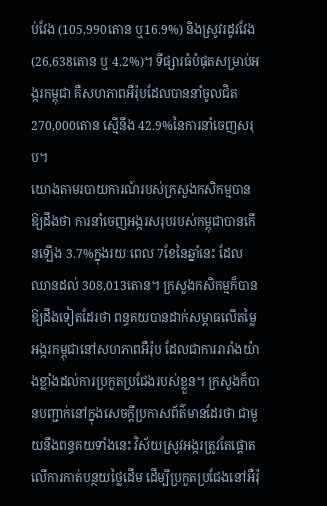ប់វែង (105,990តោន ឬ16.9%) និងស្រូវរដូវវែង (26,638តោន ឬ 4.2%)។ ទីផ្សារធំបំផុតសម្រាប់អង្ករកម្ពុជា គឺសហភាពអឺរ៉ុបដែលបាននាំចូលជិត 270,000តោន ស្មើនឹង 42.9%នៃការនាំចេញសរុប។
យោងតាមរបាយការណ៍របស់ក្រសួងកសិកម្មបានឱ្យដឹងថា ការនាំចេញអង្ករសរុបរបស់កម្ពុជាបានកើនឡើង 3.7%ក្នុងរយៈពេល 7ខែនៃឆ្នាំនេះ ដែលឈានដល់ 308,013តោន។ ក្រសួងកសិកម្មក៏បានឱ្យដឹងទៀតដែរថា ពន្ធគយបានដាក់សម្ពាធលើតម្លៃអង្ករកម្ពុជានៅសហភាពអឺរ៉ុប ដែលជាការរារាំងយ៉ាងខ្លាំងដល់ការប្រកួតប្រជែងរបស់ខ្លួន។ ក្រសួងក៏បានបញ្ជាក់នៅក្នុងសេចក្តីប្រកាសព័ត៌មានដែរថា ជាមួយនឹងពន្ធគយទាំងនេះ វិស័យស្រូវអង្ករត្រូវតែផ្តោតលើការកាត់បន្ថយថ្លៃដើម ដើម្បីប្រកួតប្រជែងនៅអឺរ៉ុ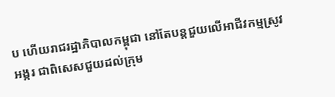ប ហើយរាជរដ្ឋាភិបាលកម្ពុជា នៅតែបន្តជួយលើអាជីវកម្មស្រូវអង្ករ ជាពិសេសជួយដល់ក្រុម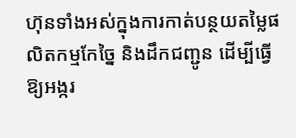ហ៊ុនទាំងអស់ក្នុងការកាត់បន្ថយតម្លៃផលិតកម្មកែច្នៃ និងដឹកជញ្ជូន ដើម្បីធ្វើឱ្យអង្ករ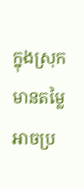ក្នុងស្រុកមានតម្លៃអាចប្រ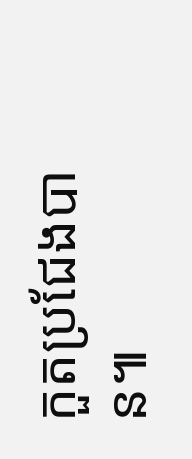កួតប្រជែងបាន៕